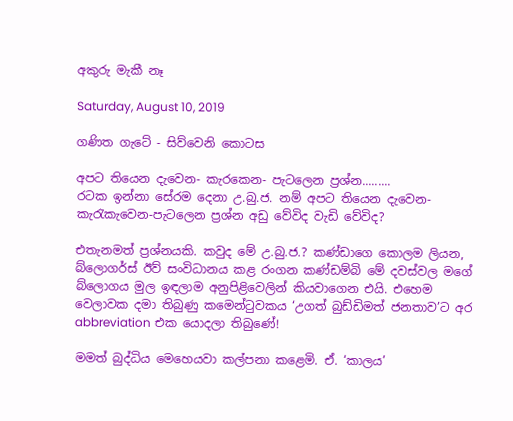අකුරු මැකී නෑ

Saturday, August 10, 2019

ගණිත ගැටේ - සිව්වෙනි කොටස

අපට තියෙන දැවෙන- කැරකෙන- පැටලෙන ප්‍රශ්න.........
රටක ඉන්නා සේරම දෙනා උ.බු.ජ. නම් අපට තියෙන දැවෙන-කැරැකැවෙන-පැටලෙන ප්‍රශ්න අඩු වේවිද වැඩි වේවිද?

එතැනමත් ප්‍රශ්නයකි. කවුද මේ උ.බු.ජ.? කණ්ඩාගෙ කොලම ලියන, බ්ලොගර්ස් ඊව් සංවිධානය කළ රංගන කණ්ඩම්බි මේ දවස්වල මගේ බ්ලොගය මුල ඉඳලාම අනුපිළිවෙලින් කියවාගෙන එයි. එහෙම වෙලාවක දමා තිබුණු කමෙන්ටුවකය ‘උගත් බුඩ්ඩිමත් ජනතාව’ට අර abbreviation එක යොදලා තිබුණේ!

මමත් බුද්ධිය මෙහෙයවා කල්පනා කළෙමි. ඒ. ‘කාලය’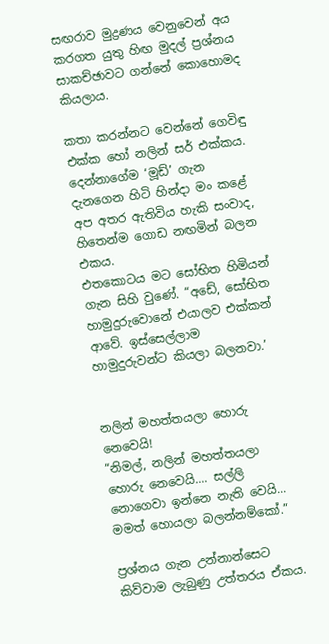සඟරාව මුද්‍රණය වෙනුවෙන් අය කරගත යුතු හිඟ මුදල් ප්‍රශ්නය සාකච්ඡාවට ගන්නේ කොහොමද කියලාය.

කතා කරන්නට වෙන්නේ ගෙවිඳු එක්ක හෝ නලින් සර් එක්කය. දෙන්නාගේම ‘මූඩ්’ ගැන දැනගෙන හිටි හින්දා මං කළේ අප අතර ඇතිවිය හැකි සංවාද, හිතෙන්ම ගොඩ නඟමින් බලන එකය.
එතකොටය මට සෝභිත හිමියන් ගැන සිහි වුණේ. “අඩේ, සෝභිත හාමුදුරුවොනේ එයාලව එක්කන් ආවේ. ඉස්සෙල්ලාම හාමුදුරුවන්ට කියලා බලනවා.’


නලින් මහත්තයලා හොරු නෙවෙයි!
“නිමල්, නලින් මහත්තයලා හොරු නෙවෙයි.... සල්ලි නොගෙවා ඉන්නෙ නැති වෙයි... මමත් හොයලා බලන්නම්කෝ.”

ප්‍රශ්නය ගැන උන්නාන්සෙට කිව්වාම ලැබුණු උත්තරය ඒකය.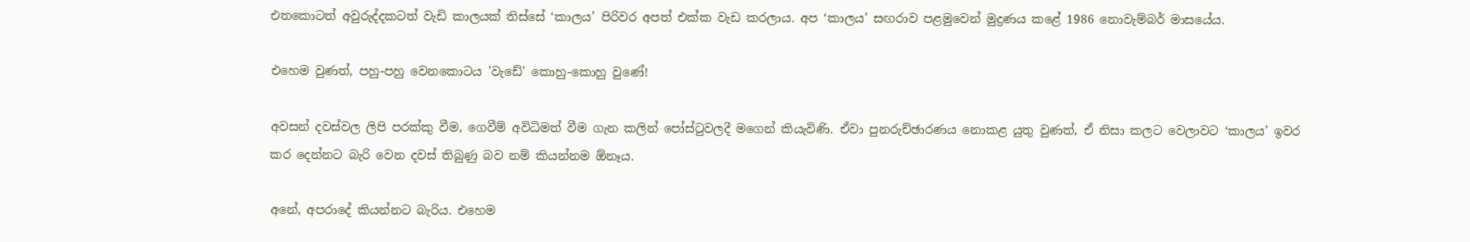එතකොටත් අවුරුද්දකටත් වැඩි කාලයක් තිස්සේ ‘කාලය’ පිරිවර අපත් එක්ක වැඩ කරලාය. අප ‘කාලය’ සඟරාව පළමුවෙන් මුද්‍රණය කළේ 1986 නොවැම්බර් මාසයේය.

එහෙම වුණත්, පහු-පහු වෙනකොටය 'වැඩේ' කොහු-කොහු වුණේ!

අවසන් දවස්වල ලිපි පරක්කු වීම, ගෙවීම් අවිධිමත් වීම ගැන කලින් පෝස්ටුවලදී මගෙන් කියැවිණි. ඒවා පුනරුච්ඡාරණය නොකළ යුතු වුණත්, ඒ නිසා කලට වෙලාවට ‘කාලය’ ඉවර කර දෙන්නට බැරි වෙන දවස් තිබුණු බව නම් කියන්නම ඕනෑය.

අනේ, අපරාදේ කියන්නට බැරිය. එහෙම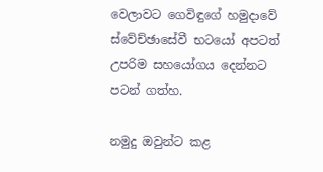වෙලාවට ගෙවිඳුගේ හමුදාවේ ස්වේච්ඡාසේවී භටයෝ අපටත් උපරිම සහයෝගය දෙන්නට පටන් ගත්හ.

නමුදු ඔවුන්ට කළ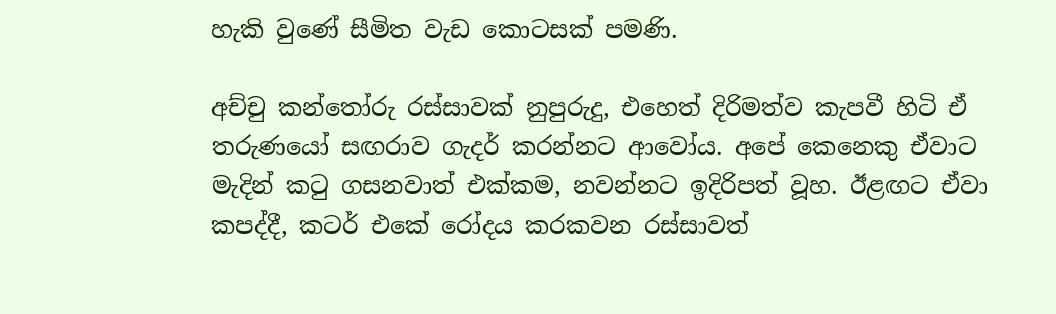හැකි වුණේ සීමිත වැඩ කොටසක් පමණි.

අච්චු කන්තෝරු රස්සාවක් නුපුරුදු, එහෙත් දිරිමත්ව කැපවී හිටි ඒ තරුණයෝ සඟරාව ගැදර් කරන්නට ආවෝය. අපේ කෙනෙකු ඒවාට මැදින් කටු ගසනවාත් එක්කම, නවන්නට ඉදිරිපත් වූහ. ඊළඟට ඒවා කපද්දී, කටර් එකේ රෝදය කරකවන රස්සාවත්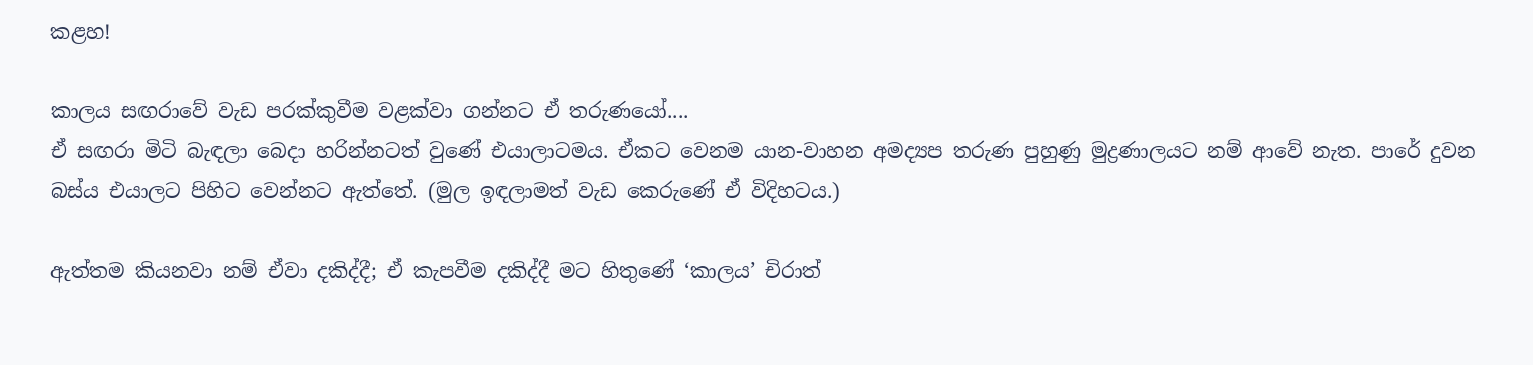කළහ!

කාලය සඟරාවේ වැඩ පරක්කුවීම වළක්වා ගන්නට ඒ තරුණයෝ....
ඒ සඟරා මිටි බැඳලා බෙදා හරින්නටත් වුණේ එයාලාටමය. ඒකට වෙනම යාන-වාහන අමද්‍යප තරුණ පුහුණු මුද්‍රණාලයට නම් ආවේ නැත. පාරේ දුවන බස්ය එයාලට පිහිට වෙන්නට ඇත්තේ. (මුල ඉඳලාමත් වැඩ කෙරුණේ ඒ විදිහටය.)

ඇත්තම කියනවා නම් ඒවා දකිද්දී; ඒ කැපවීම දකිද්දී මට හිතුණේ ‘කාලය’ චිරාත්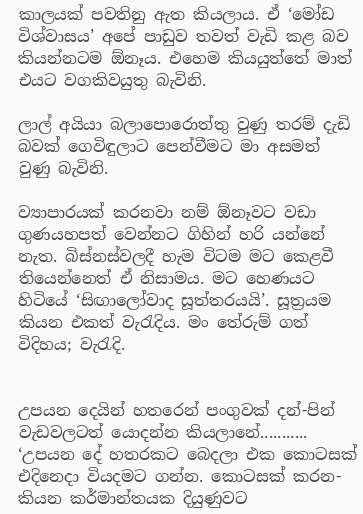කාලයක් පවතිනු ඇත කියලාය. ඒ ‘මෝඩ විශ්වාසය’ අපේ පාඩුව තවත් වැඩි කළ බව කියන්නටම ඕනෑය. එහෙම කියයුත්තේ මාත් එයට වගකිවයුතු බැවිනි.

ලාල් අයියා බලාපොරොත්තු වුණු තරම් දැඩි බවක් ගෙවිඳුලාට පෙන්වීමට මා අසමත් වුණු බැවිනි.

ව්‍යාපාරයක් කරනවා නම් ඕනෑවට වඩා ගුණයහපත් වෙන්නට ගිහින් හරි යන්නේ නැත. බිස්නස්වලදී හැම විටම මට කෙළවී තියෙන්නෙත් ඒ නිසාමය. මට හෙණයට හිටියේ ‘සිඟාලෝවාද සූත්තරයයි’. සූත්‍රයම කියන එකත් වැරැදිය. මං තේරුම් ගත් විදිහය; වැරැදි.


උපයන දෙයින් හතරෙන් පංගුවක් දන්-පින් වැඩවලටත් යොදන්න කියලානේ...........
‘උපයන දේ හතරකට බෙදලා එක කොටසක් එදිනෙදා වියදමට ගන්න. කොටසක් කරන-කියන කර්මාන්තයක දියුණුවට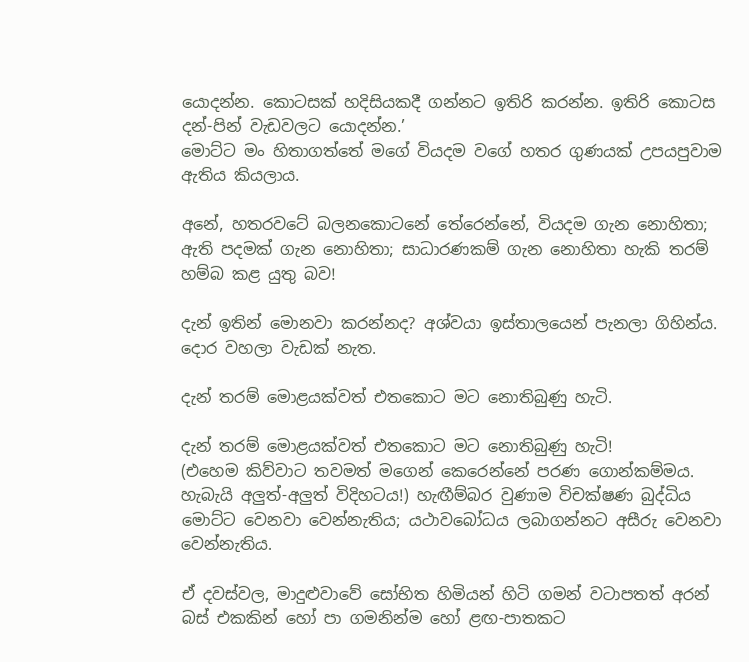යොදන්න. කොටසක් හදිසියකදී ගන්නට ඉතිරි කරන්න. ඉතිරි කොටස දන්-පින් වැඩවලට යොදන්න.’
මොට්ට මං හිතාගත්තේ මගේ වියදම වගේ හතර ගුණයක් උපයපුවාම ඇතිය කියලාය.

අනේ, හතරවටේ බලනකොටනේ තේරෙන්නේ, වියදම ගැන නොහිතා; ඇති පදමක් ගැන නොහිතා; සාධාරණකම් ගැන නොහිතා හැකි තරම් හම්බ කළ යුතු බව!

දැන් ඉතින් මොනවා කරන්නද? අශ්වයා ඉස්තාලයෙන් පැනලා ගිහින්ය. දොර වහලා වැඩක් නැත.

දැන් තරම් මොළයක්වත් එතකොට මට නොතිබුණු හැටි.

දැන් තරම් මොළයක්වත් එතකොට මට නොතිබුණු හැටි!
(එහෙම කිව්වාට තවමත් මගෙන් කෙරෙන්නේ පරණ ගොන්කම්මය. හැබැයි අලුත්-අලුත් විදිහටය!) හැඟීම්බර වුණාම විචක්ෂණ බුද්ධිය මොට්ට වෙනවා වෙන්නැතිය; යථාවබෝධය ලබාගන්නට අසීරු වෙනවා වෙන්නැතිය.

ඒ දවස්වල, මාදුළුවාවේ සෝභිත හිමියන් හිටි ගමන් වටාපතත් අරන් බස් එකකින් හෝ පා ගමනින්ම හෝ ළඟ-පාතකට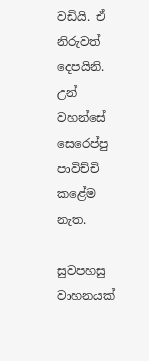වඩියි. ඒ නිරුවත් දෙපයිනි. උන් වහන්සේ සෙරෙප්පු පාවිච්චි කළේම නැත.

සුවපහසු වාහනයක්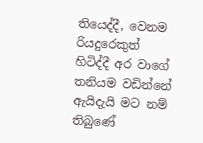තියෙද්දී, වෙනම රියදුරෙකුත් හිටිද්දී අර වාගේ තනියම වඩින්නේ ඇයිදැයි මට නම් තිබුණේ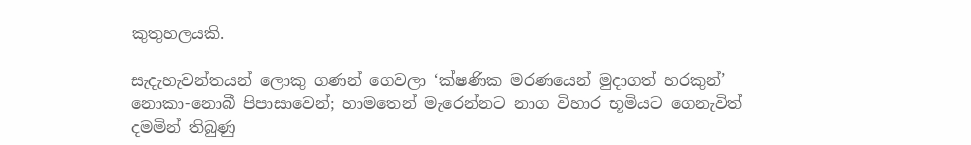කුතුහලයකි.

සැදැහැවන්තයන් ලොකු ගණන් ගෙවලා ‘ක්ෂණික මරණයෙන් මුදාගත් හරකුන්’ නොකා-නොබී පිපාසාවෙන්; හාමතෙන් මැරෙන්නට නාග විහාර භූමියට ගෙනැවිත් දමමින් තිබුණු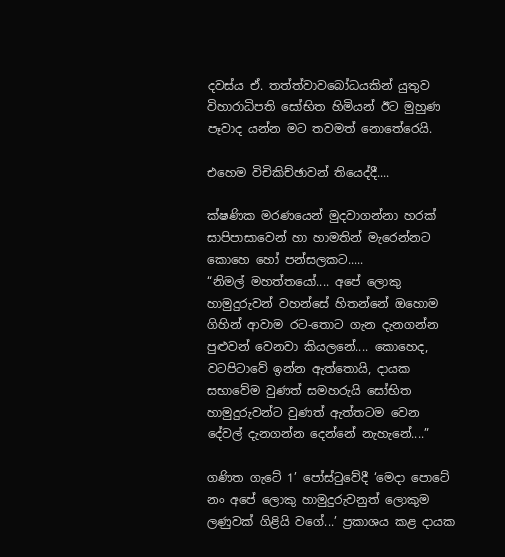දවස්ය ඒ. තත්ත්වාවබෝධයකින් යුතුව විහාරාධිපති සෝභිත හිමියන් ඊට මුහුණ පෑවාද යන්න මට තවමත් නොතේරෙයි.

එහෙම විචිකිච්ඡාවන් තියෙද්දී....

ක්ෂණික මරණයෙන් මුදවාගන්නා හරක් සාපිපාසාවෙන් හා හාමතින් මැරෙන්නට කොහෙ හෝ පන්සලකට.....
“නිමල් මහත්තයෝ.... අපේ ලොකු හාමුදුරුවන් වහන්සේ හිතන්නේ ඔහොම ගිහින් ආවාම රට-තොට ගැන දැනගන්න පුළුවන් වෙනවා කියලනේ.... කොහෙද, වටපිටාවේ ඉන්න ඇත්තොයි, දායක සභාවේම වුණත් සමහරුයි සෝභිත හාමුදුරුවන්ට වුණත් ඇත්තටම වෙන දේවල් දැනගන්න දෙන්නේ නැහැනේ....”

ගණිත ගැටේ 1’ පෝස්ටුවේදී ‘මෙදා පොටේ නං අපේ ලොකු හාමුදුරුවනුත් ලොකුම ලණුවක් ගිළියි වගේ...’ ප්‍රකාශය කළ දායක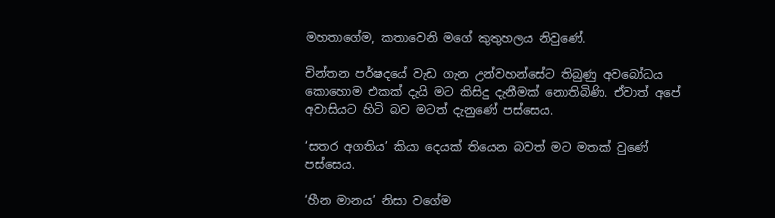මහතාගේම, කතාවෙනි මගේ කුතුහලය නිවුණේ.

චින්තන පර්ෂදයේ වැඩ ගැන උන්වහන්සේට තිබුණු අවබෝධය කොහොම එකක් දැයි මට කිසිදු දැනීමක් නොතිබිණි. ඒවාත් අපේ අවාසියට හිටි බව මටත් දැනුණේ පස්සෙය.

‘සතර අගතිය’ කියා දෙයක් තියෙන බවත් මට මතක් වුණේ පස්සෙය.

‘හීන මානය’ නිසා වගේම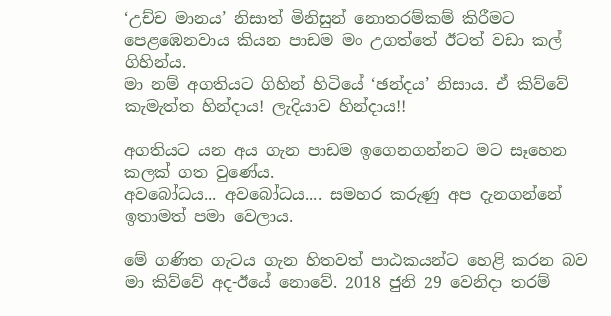‘උච්ච මානය’ නිසාත් මිනිසුන් නොතරම්කම් කිරීමට පෙළඹෙනවාය කියන පාඩම මං උගත්තේ ඊටත් වඩා කල් ගිහින්ය.
මා නම් අගතියට ගිහින් හිටියේ ‘ඡන්දය’ නිසාය. ඒ කිව්වේ කැමැත්ත හින්දාය! ලැදියාව හින්දාය!!

අගතියට යන අය ගැන පාඩම ඉගෙනගන්නට මට සෑහෙන කලක් ගත වුණේය.
අවබෝධය... අවබෝධය.... සමහර කරුණු අප දැනගන්නේ ඉතාමත් පමා වෙලාය.

මේ ගණිත ගැටය ගැන හිතවත් පාඨකයන්ට හෙළි කරන බව මා කිව්වේ අද-ඊයේ නොවේ. 2018 ජුනි 29 වෙනිදා තරම්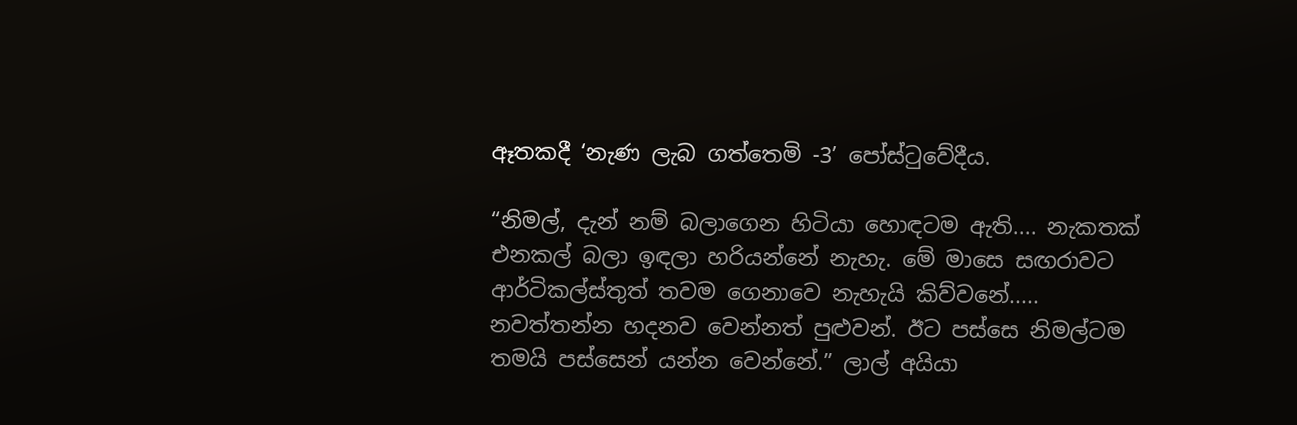ඈතකදී ‘නැණ ලැබ ගත්තෙමි -3’ පෝස්ටුවේදීය.

“නිමල්, දැන් නම් බලාගෙන හිටියා හොඳටම ඇති.... නැකතක් එනකල් බලා ඉඳලා හරියන්නේ නැහැ. මේ මාසෙ සඟරාවට ආර්ටිකල්ස්තුත් තවම ගෙනාවෙ නැහැයි කිව්වනේ..... නවත්තන්න හදනව වෙන්නත් පුළුවන්. ඊට පස්සෙ නිමල්ටම තමයි පස්සෙන් යන්න වෙන්නේ.” ලාල් අයියා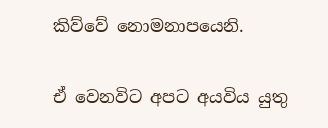කිව්වේ නොමනාපයෙනි.

ඒ වෙනවිට අපට අයවිය යුතු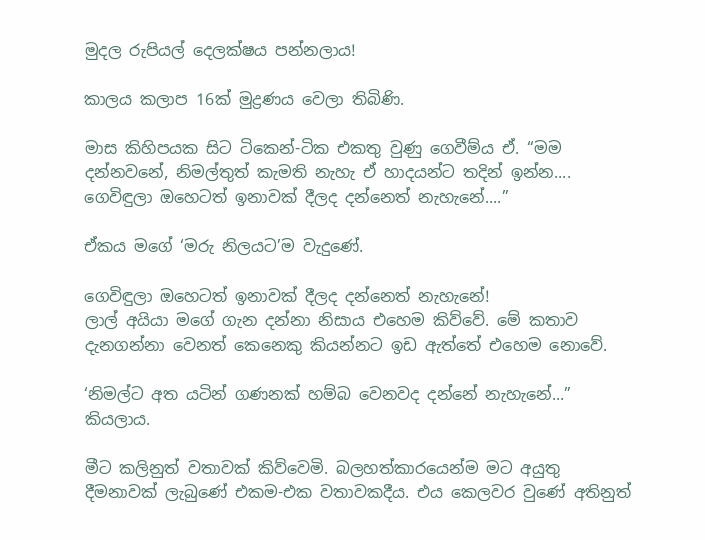මුදල රුපියල් දෙලක්ෂය පන්නලාය!

කාලය කලාප 16ක් මුද්‍රණය වෙලා තිබිණි.

මාස කිහිපයක සිට ටිකෙන්-ටික එකතු වුණු ගෙවීම්ය ඒ. “මම දන්නවනේ, නිමල්තුත් කැමති නැහැ ඒ හාදයන්ට තදින් ඉන්න.... ගෙවිඳුලා ඔහෙටත් ඉනාවක් දීලද දන්නෙත් නැහැනේ....”

ඒකය මගේ ‘මරු නිලයට’ම වැදුණේ.

ගෙවිඳුලා ඔහෙටත් ඉනාවක් දීලද දන්නෙත් නැහැනේ!
ලාල් අයියා මගේ ගැන දන්නා නිසාය එහෙම කිව්වේ. මේ කතාව දැනගන්නා වෙනත් කෙනෙකු කියන්නට ඉඩ ඇත්තේ එහෙම නොවේ.

‘නිමල්ට අත යටින් ගණනක් හම්බ වෙනවද දන්නේ නැහැනේ...” කියලාය.

මීට කලිනුත් වතාවක් කිව්වෙමි. බලහත්කාරයෙන්ම මට අයුතු දීමනාවක් ලැබුණේ එකම-එක වතාවකදීය. එය කෙලවර වුණේ අතිනුත්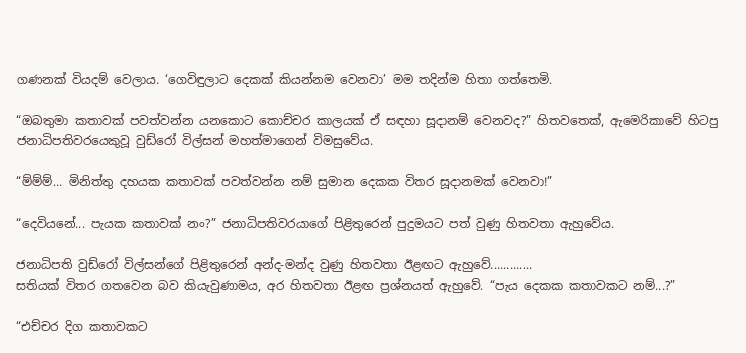ගණනක්‌ වියදම් වෙලාය. ‘ගෙවිඳුලාට දෙකක් කියන්නම වෙනවා’ මම තදින්ම හිතා ගත්තෙමි.

“ඔබතුමා කතාවක් පවත්වන්න යනකොට කොච්චර කාලයක් ඒ සඳහා සූදානම් වෙනවද?” හිතවතෙක්, ඇමෙරිකාවේ හිටපු ජනාධිපතිවරයෙකුවූ වුඩ්රෝ විල්සන් මහත්මාගෙන් විමසුවේය.

“ම්ම්ම්... මිනිත්තු දහයක කතාවක් පවත්වන්න නම් සුමාන දෙකක විතර සූදානමක් වෙනවා!”

“දෙවියනේ... පැයක කතාවක් නං?” ජනාධිපතිවරයාගේ පිළිතුරෙන් පුදුමයට පත් වුණු හිතවතා ඇහුවේය.

ජනාධිපති වුඩ්රෝ විල්සන්ගේ පිළිතුරෙන් අන්ද-මන්ද වුණු හිතවතා ඊළඟට ඇහුවේ.............
සතියක් විතර ගතවෙන බව කියැවුණාමය, අර හිතවතා ඊළඟ ප්‍රශ්නයත් ඇහුවේ. “පැය දෙකක කතාවකට නම්...?”

“එච්චර දිග කතාවකට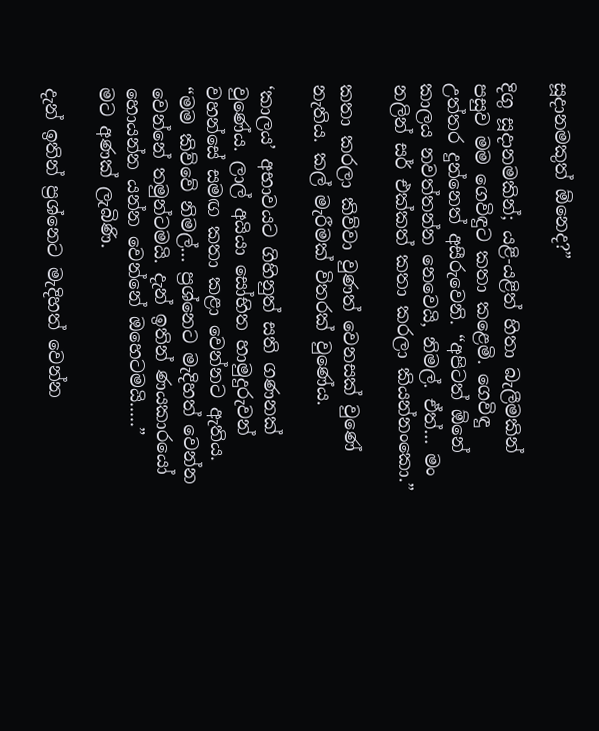සූදානමකුත් ඕනෙද?”

දිගු සූදානමකින්; යළි-යළිත් හිතා බැලීමකින් පසුව මම ගෙවිඳුට කතා කළෙමි. ගෙවිඳු උත්තර දුන්නෙත් අසීරුවෙනි. “අපිටත් ඕනේ කාලය නවත්තන්න නෙවෙයි, නිමල්. ඒත්... මං නලින් සර් එක්කත් කතා කරලා කියන්නංකො.”

කතා කරලා කිව්වා වුණත් වෙනසක් වුණේ නැතිය. කල් මැරීමක් විතරක් වුණේය.

‘කාලය’ අභාවයට ගිහිනුත් සති ගණනක් වුණේය. ලාල් අයියා සෝභිත හාමුදුරුවන් වහන්සේ සමඟ කතා කළා වෙන්නට ඇතිය.
“මම කිව්වේ නිමල්... ප්‍රශ්නෙට මැදිහත් වෙන්න වෙන්නේ තමුන්ටමයි. දැන් ඉතින් ණයකාරයෝ හොයන්න යන්න වෙන්නේ ඔහෙටමයි.....”
මට අණක් ලැබිණි.

දැන් ඉතින් ප්‍රශ්නෙට මැදිහත් වෙන්න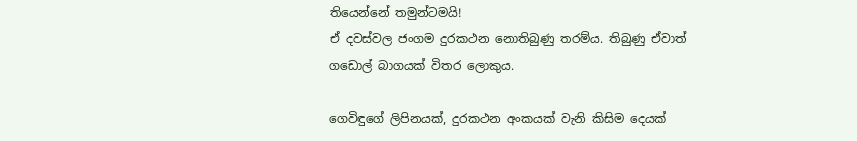තියෙන්නේ තමුන්ටමයි!
ඒ දවස්වල ජංගම දුරකථන නොතිබුණු තරම්ය. තිබුණු ඒවාත් ගඩොල් බාගයක් විතර ලොකුය.

ගෙවිඳුගේ ලිපිනයක්, දුරකථන අංකයක් වැනි කිසිම දෙයක්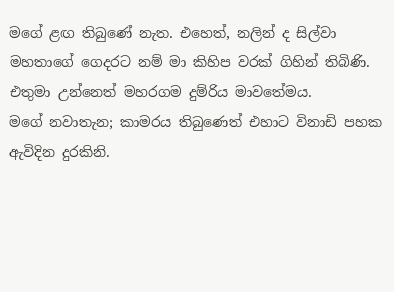මගේ ළඟ තිබුණේ නැත. එහෙත්, නලින් ද සිල්වා මහතාගේ ගෙදරට නම් මා කිහිප වරක් ගිහින් තිබිණි. එතුමා උන්නෙත් මහරගම දුම්රිය මාවතේමය.
මගේ නවාතැන; කාමරය තිබුණෙත් එහාට විනාඩි පහක ඇවිදින දුරකිනි.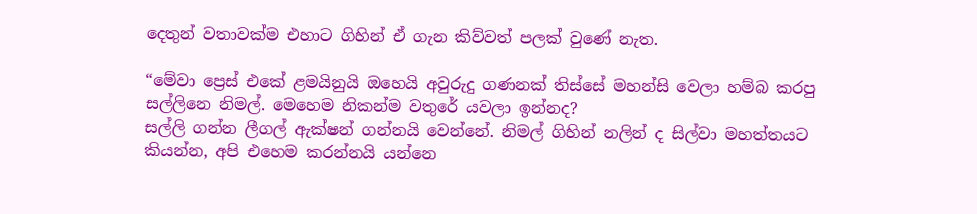දෙතුන් වතාවක්ම එහාට ගිහින් ඒ ගැන කිව්වත් පලක් වුණේ නැත.

“මේවා ප්‍රෙස් එකේ ළමයිනුයි ඔහෙයි අවුරුදු ගණනක් තිස්සේ මහන්සි වෙලා හම්බ කරපු සල්ලිනෙ නිමල්. මෙහෙම නිකන්ම වතුරේ යවලා ඉන්නද?
සල්ලි ගන්න ලීගල් ඇක්ෂන් ගන්නයි වෙන්නේ. නිමල් ගිහින් නලින් ද සිල්වා මහත්තයට කියන්න, අපි එහෙම කරන්නයි යන්නෙ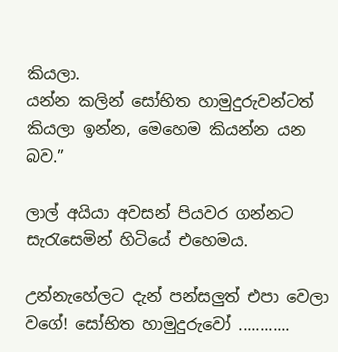කියලා.
යන්න කලින් සෝභිත හාමුදුරුවන්ටත් කියලා ඉන්න, මෙහෙම කියන්න යන බව.”

ලාල් අයියා අවසන් පියවර ගන්නට සැරැසෙමින් හිටියේ එහෙමය.

උන්නැහේලට දැන් පන්සලුත් එපා වෙලා වගේ! සෝභිත හාමුදුරුවෝ ............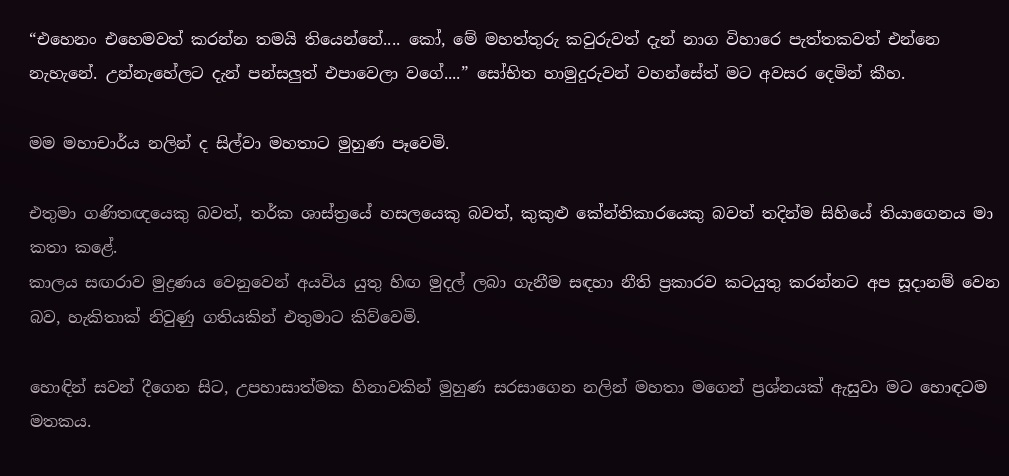“එහෙනං එහෙමවත් කරන්න තමයි තියෙන්නේ.... කෝ, මේ මහත්තුරු කවුරුවත් දැන් නාග විහාරෙ පැත්තකවත් එන්නෙ නැහැනේ. උන්නැහේලට දැන් පන්සලුත් එපාවෙලා වගේ....” සෝභිත හාමුදුරුවන් වහන්සේත් මට අවසර දෙමින් කීහ.

මම මහාචාර්ය නලින් ද සිල්වා මහතාට මුහුණ පෑවෙමි.

එතුමා ගණිතඥයෙකු බවත්, තර්ක ශාස්ත්‍රයේ හසලයෙකු බවත්, කුකුළු කේන්තිකාරයෙකු බවත් තදින්ම සිහියේ තියාගෙනය මා කතා කළේ.
කාලය සඟරාව මුද්‍රණය වෙනුවෙන් අයවිය යුතු හිඟ මුදල් ලබා ගැනීම සඳහා නීති ප්‍රකාරව කටයුතු කරන්නට අප සූදානම් වෙන බව, හැකිතාක් නිවුණු ගතියකින් එතුමාට කිව්වෙමි.

හොඳින් සවන් දීගෙන සිට, උපහාසාත්මක හිනාවකින් මුහුණ සරසාගෙන නලින් මහතා මගෙන් ප්‍රශ්නයක් ඇසුවා මට හොඳටම මතකය.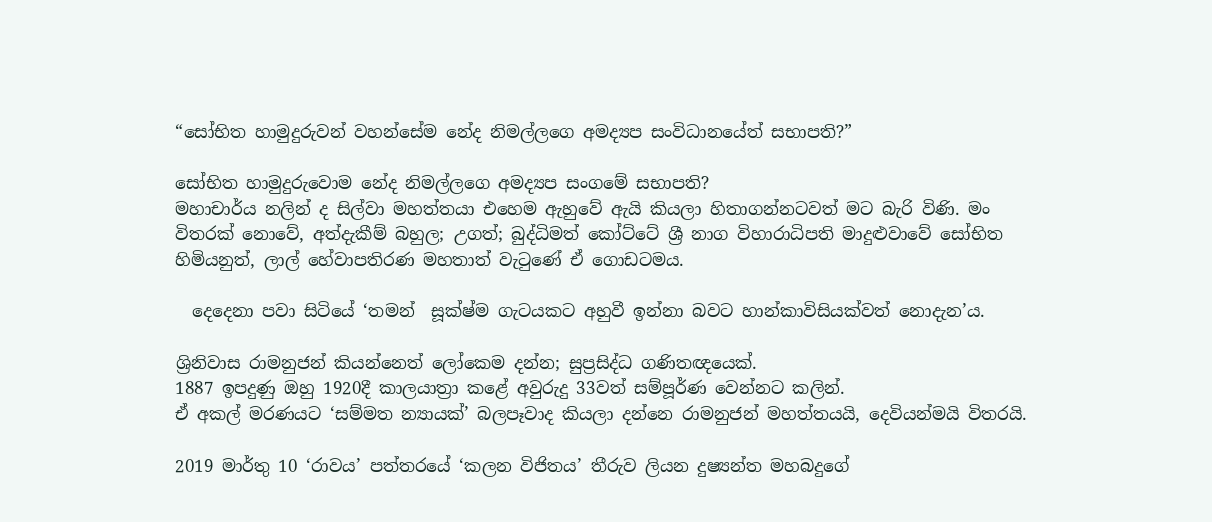“සෝභිත හාමුදුරුවන් වහන්සේම නේද නිමල්ලගෙ අමද්‍යප සංවිධානයේත් සභාපති?”

සෝභිත හාමුදුරුවොම නේද නිමල්ලගෙ අමද්‍යප සංගමේ සභාපති?
මහාචාර්ය නලින් ද සිල්වා මහත්තයා එහෙම ඇහුවේ ඇයි කියලා හිතාගන්නටවත් මට බැරි විණි. මං විතරක් නොවේ, අත්දැකීම් බහුල; උගත්; බුද්ධිමත් කෝට්ටේ ශ්‍රී නාග විහාරාධිපති මාදුළුවාවේ සෝභිත හිමියනුත්, ලාල් හේවාපතිරණ මහතාත් වැටුණේ ඒ ගොඩටමය.

  දෙදෙනා පවා සිටියේ ‘තමන්  සූක්ෂ්ම ගැටයකට අහුවී ඉන්නා බවට හාන්කාවිසියක්වත් නොදැන’ය.

ශ්‍රිනිවාස රාමනුජන් කියන්නෙත් ලෝකෙම දන්න; සුප්‍රසිද්ධ ගණිතඥයෙක්.
1887 ඉපදුණු ඔහු 1920දී කාලයාත්‍රා කළේ අවුරුදු 33වත් සම්පූර්ණ වෙන්නට කලින්.
ඒ අකල් මරණයට ‘සම්මත න්‍යායක්’ බලපෑවාද කියලා දන්නෙ රාමනුජන් මහත්තයයි, දෙවියන්මයි විතරයි.

2019 මාර්තු 10 ‘රාවය’ පත්තරයේ ‘කලන විජිතය’ තීරුව ලියන දුෂ්‍යන්ත මහබදුගේ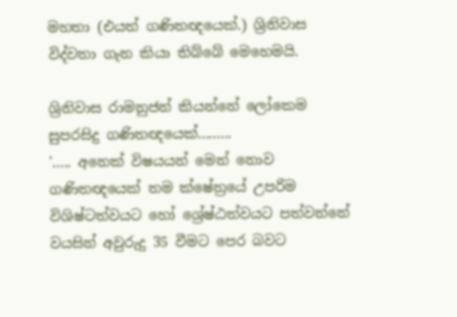මහතා (එයත් ගණිතඥයෙක්.) ශ්‍රිනිවාස විද්වතා ගැන කියා තිබ්බේ මෙහෙමයි.

ශ්‍රිනිවාස රාමනුජන් කියන්නේ ලෝකෙම සුපරසිදු ගණිතඥයෙක්.........
'..... අනෙක් විෂයයන් මෙන් නොව ගණිතඥයෙක් තම ක්ෂේත්‍රයේ උපරිම විශිෂ්ටත්වයට හෝ ශ්‍රේෂ්ඨත්වයට පත්වන්නේ වයසින් අවුරුදු 35 වීමට පෙර බවට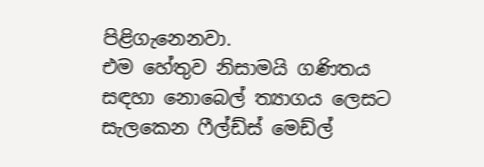පිළිගැනෙනවා.
එම හේතුව නිසාමයි ගණිතය සඳහා නොබෙල් ත්‍යාගය ලෙසට සැලකෙන ෆීල්ඩ්ස් මෙඩ්ල්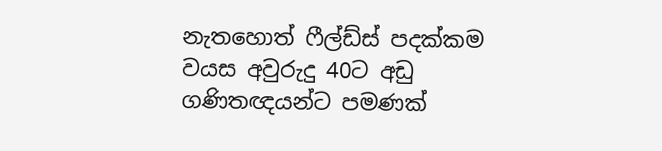නැතහොත් ෆීල්ඩ්ස් පදක්කම වයස අවුරුදු 40ට අඩු ගණිතඥයන්ට පමණක්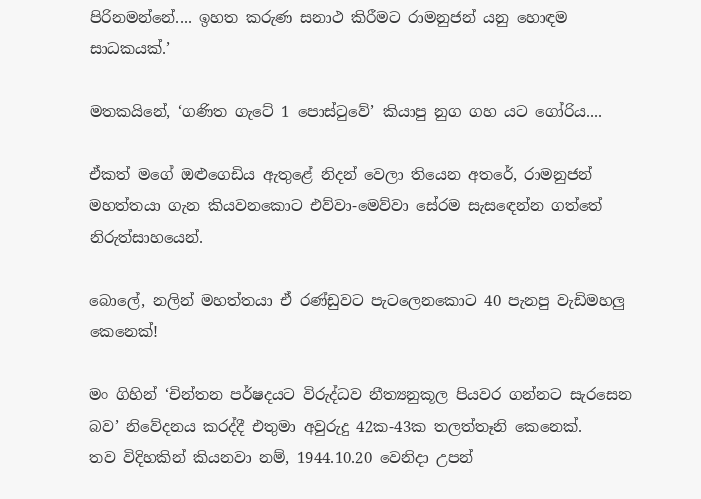පිරිනමන්නේ.... ඉහත කරුණ සනාථ කිරීමට රාමනුජන් යනු හොඳම සාධකයක්.’

මතකයිනේ, ‘ගණිත ගැටේ 1 පොස්ටුවේ’ කියාපු නුග ගහ යට ගෝරිය....

ඒකත් මගේ ඔළුගෙඩිය ඇතුළේ නිදන් වෙලා තියෙන අතරේ, රාමනුජන් මහත්තයා ගැන කියවනකොට එව්වා-මෙව්වා සේරම සැසඳෙන්න ගත්තේ නිරුත්සාහයෙන්.

බොලේ, නලින් මහත්තයා ඒ රණ්ඩුවට පැටලෙනකොට 40 පැනපු වැඩිමහලු කෙනෙක්!

මං ගිහින් ‘චින්තන පර්ෂදයට විරුද්ධව නීත්‍යනුකූල පියවර ගන්නට සැරසෙන බව’ නිවේදනය කරද්දී එතුමා අවුරුදු 42ක-43ක තලත්තෑනි කෙනෙක්.
තව විදිහකින් කියනවා නම්, 1944.10.20 වෙනිදා උපන්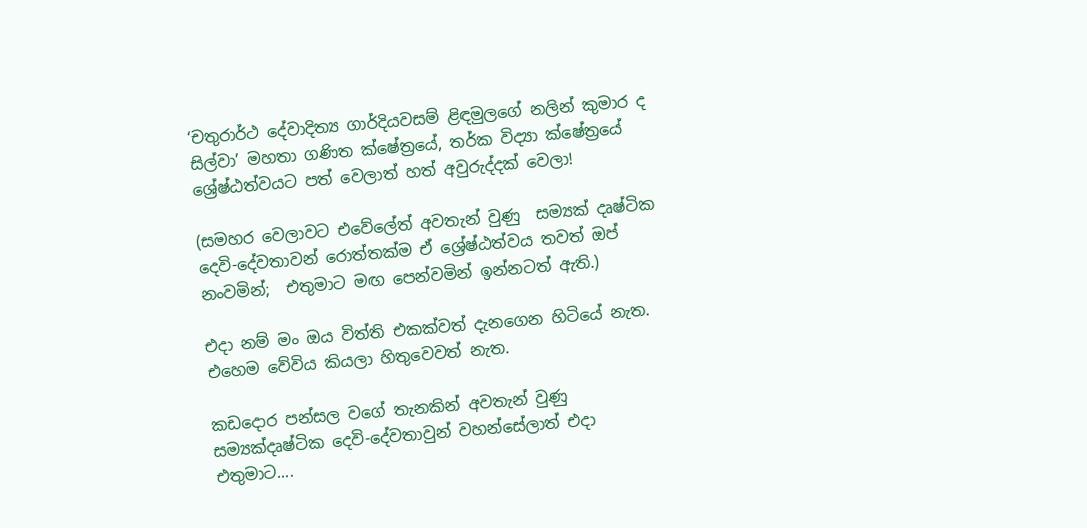‘චතුරාර්ථ දේවාදිත්‍ය ගාර්දියවසම් ළිඳමුලගේ නලින් කුමාර ද සිල්වා’ මහතා ගණිත ක්ෂේත්‍රයේ, තර්ක විද්‍යා ක්ෂේත්‍රයේ ශ්‍රේෂ්ඨත්වයට පත් වෙලාත් හත් අවුරුද්දක් වෙලා!

(සමහර වෙලාවට එවේලේත් අවතැන් වුණු  සම්‍යක් දෘෂ්ටික දෙවි-දේවතාවන් රොත්තක්ම ඒ ශ්‍රේෂ්ඨත්වය තවත් ඔප් නංවමින්;  එතුමාට මඟ පෙන්වමින් ඉන්නටත් ඇති.)

එදා නම් මං ඔය විත්ති එකක්වත් දැනගෙන හිටියේ නැත. එහෙම වේවිය කියලා හිතුවෙවත් නැත.

කඩදොර පන්සල වගේ තැනකින් අවතැන් වුණු  සම්‍යක්දෘෂ්ටික දෙවි-දේවතාවුන් වහන්සේලාත් එදා එතුමාට....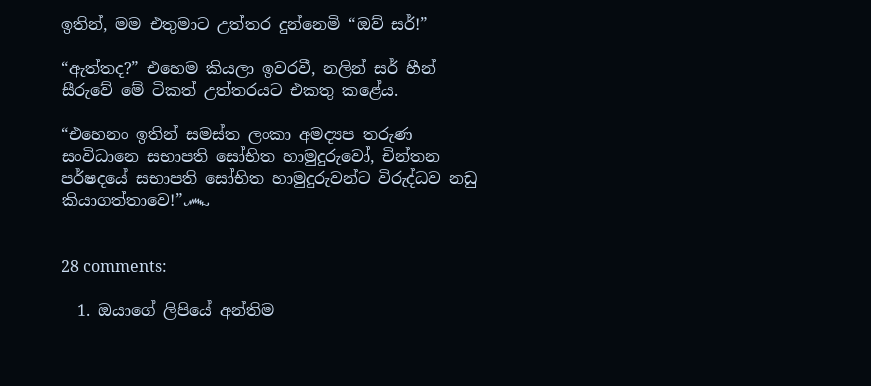ඉතින්, මම එතුමාට උත්තර දුන්නෙමි “ඔව් සර්!”

“ඇත්තද?” එහෙම කියලා ඉවරවී, නලින් සර් හීන් සීරුවේ මේ ටිකත් උත්තරයට එකතු කළේය.

“එහෙනං ඉතින් සමස්ත ලංකා අමද්‍යප තරුණ සංවිධානෙ සභාපති සෝභිත හාමුදුරුවෝ, චින්තන පර්ෂදයේ සභාපති සෝභිත හාමුදුරුවන්ට විරුද්ධව නඩු කියාගත්තාවෙ!”෴


28 comments:

  1. ඔයාගේ ලිපියේ අන්තිම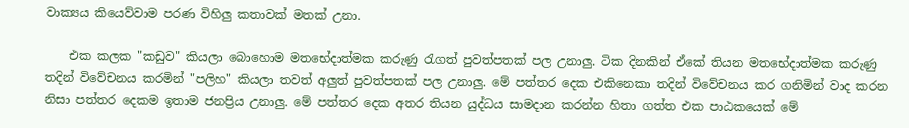වාක්‍යය කියෙව්වාම පරණ විහිලු කතාවක් මතක් උනා.

    එක කලක "කඩුව" කියලා බොහොම මතභේදාත්මක කරුණු රැගත් පුවත්පතක් පල උනාලු. ටික දිනකින් ඒකේ තියන මතභේදාත්මක කරුණු තදින් විවේචනය කරමින් "පලිහ" කියලා තවත් අලුත් පුවත්පතක් පල උනාලු. මේ පත්තර දෙක එකිනෙකා තදින් විවේචනය කර ගනිමින් වාද කරන නිසා පත්තර දෙකම ඉතාම ජනප්‍රිය උනාලු. මේ පත්තර දෙක අතර තියන යුද්ධය සාමදාන කරන්න හිතා ගත්ත එක පාඨකයෙක් මේ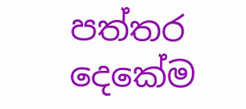පත්තර දෙකේම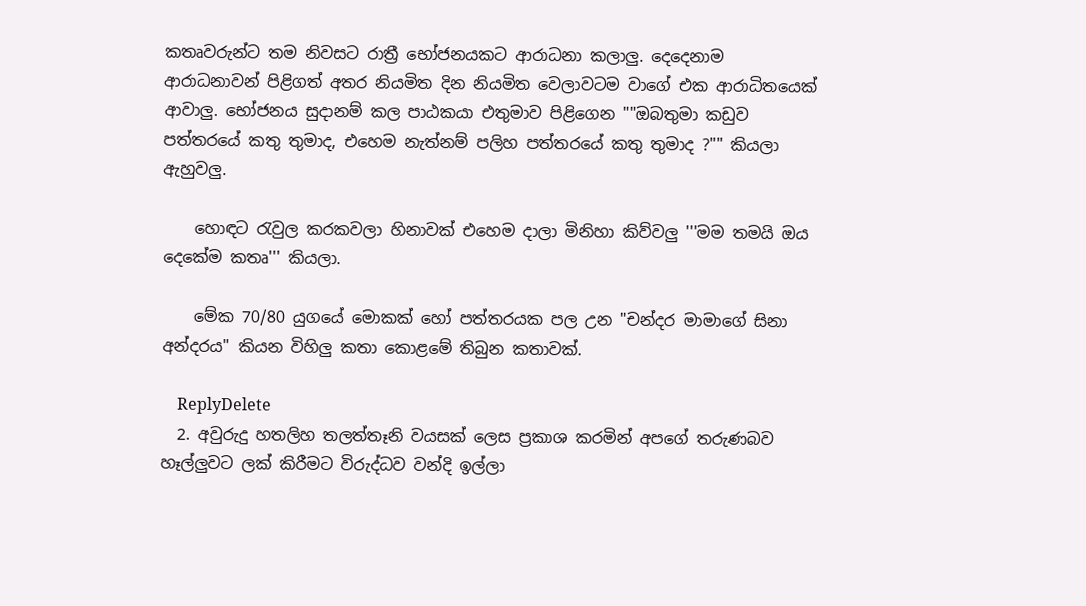කතෘවරුන්ට තම නිවසට රාත්‍රී භෝජනයකට ආරාධනා කලාලු. දෙදෙනාම ආරාධනාවන් පිළිගත් අතර නියමිත දින නියමිත වෙලාවටම වාගේ එක ආරාධිතයෙක් ආවාලු. භෝජනය සුදානම් කල පාඨකයා එතුමාව පිළිගෙන ""ඔබතුමා කඩුව පත්තරයේ කතු තුමාද, එහෙම නැත්නම් පලිහ පත්තරයේ කතු තුමාද ?"" කියලා ඇහුවලු.

    හොඳට රැවුල කරකවලා හිනාවක් එහෙම දාලා මිනිහා කිව්වලු '''මම තමයි ඔය දෙකේම කතෘ''' කියලා.

    මේක 70/80 යුගයේ මොකක් හෝ පත්තරයක පල උන "චන්දර මාමාගේ සිනා අන්දරය" කියන විහිලු කතා කොළමේ තිබුන කතාවක්.

    ReplyDelete
  2. අවුරුදු හතලිහ තලත්තෑනි වයසක් ලෙස ප්‍රකාශ කරමින් අපගේ තරුණබව හෑල්ලුවට ලක් කිරීමට විරුද්ධව වන්දි ඉල්ලා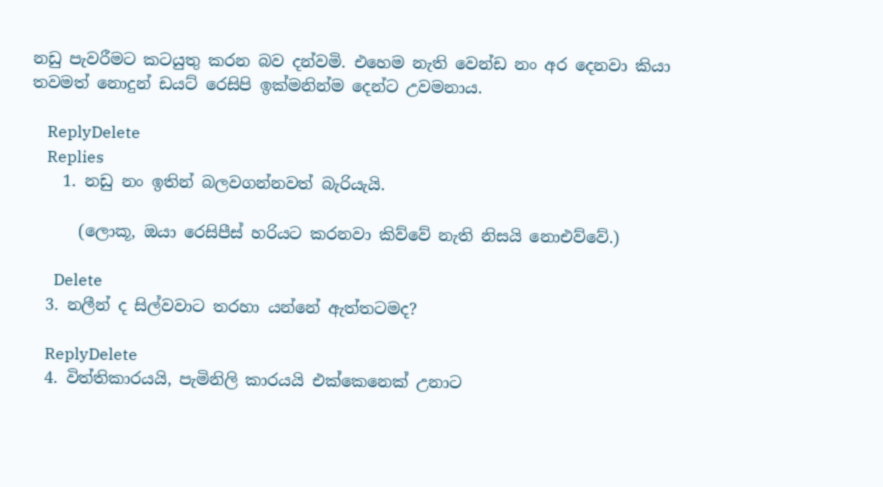නඩු පැවරීමට කටයුතු කරන බව දන්වමි. එහෙම නැති වෙන්ඩ නං අර දෙනවා කියා තවමත් නොදුන් ඩයට් රෙසිපි ඉක්මනින්ම දෙන්ට උවමනාය.

    ReplyDelete
    Replies
    1. නඩු නං ඉතින් බලවගන්නවත් බැරියැයි.

      (ලොකූ, ඔයා රෙසිපීස් හරියට කරනවා කිව්වේ නැති නිසයි නොඑව්වේ.)

      Delete
  3. නලීන් ද සිල්වවාට තරහා යන්නේ ඇත්තටමද?

    ReplyDelete
  4. විත්තිකාරයයි, පැමිනිලි කාරයයි එක්කෙනෙක් උනාට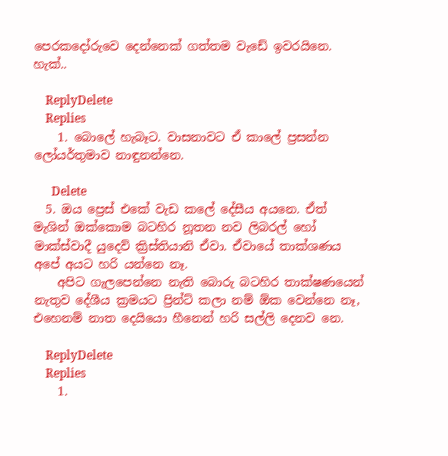පෙරකදෝරුවෙ දෙන්නෙක් ගත්තම වැඩේ ඉවරයිනෙ. හැක්..

    ReplyDelete
    Replies
    1. බොලේ හැබෑට. වාසනාවට ඒ කාලේ ප්‍රසන්න ලෝයර්තුමාව නාඳුනන්නෙ.

      Delete
  5. ඔය ප්‍රෙස් එකේ වැඩ කලේ දේසීය අයනෙ. ඒත් මැශින් ඔක්කොම බටහිර නූතන නව ලිබරල් හෝ මාක්ස්වාදී යුදෙව් ක්‍රිස්තියානි ඒවා. ඒවායේ තාක්ශණය අපේ අයට හරි යන්නෙ නෑ.
    අපිට ගැලපෙන්නෙ නැති බොරු බටහිර තාක්ෂණයෙන් නැතුව දේශීය ක්‍රමයට ප්‍රින්ට් කලා නම් ඕක වෙන්නෙ නෑ, එහෙනම් නාත දෙයියො හීනෙන් හරි සල්ලි දෙනව නෙ.

    ReplyDelete
    Replies
    1.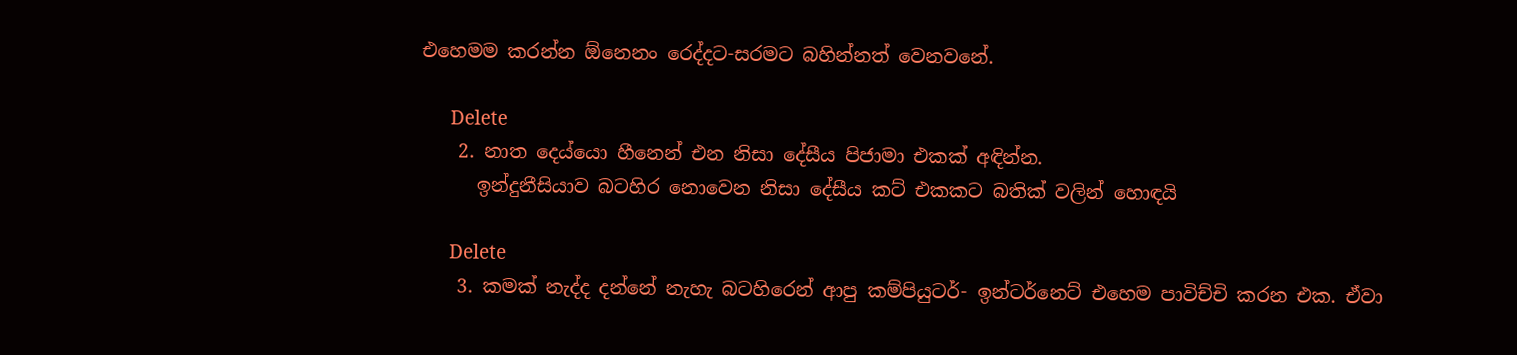එහෙමම කරන්න ඕනෙනං රෙද්දට-සරමට බහින්නත් වෙනවනේ.

      Delete
    2. නාත දෙය්යො හීනෙන් එන නිසා දේසීය පිජාමා එකක් අඳින්න.
      ඉන්දුනීසියාව බටහිර නොවෙන නිසා දේසීය කට් එකකට බතික් වලින් හොඳයි

      Delete
    3. කමක් නැද්ද දන්නේ නැහැ බටහිරෙන් ආපු කම්පියුටර්- ඉන්ටර්නෙට් එහෙම පාවිච්චි කරන එක. ඒවා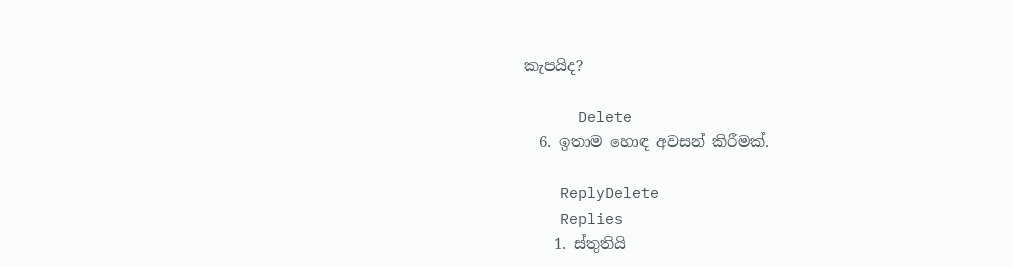කැපයිද?

      Delete
  6. ඉතාම හොඳ අවසන් කිරීමක්.

    ReplyDelete
    Replies
    1. ස්තුතියි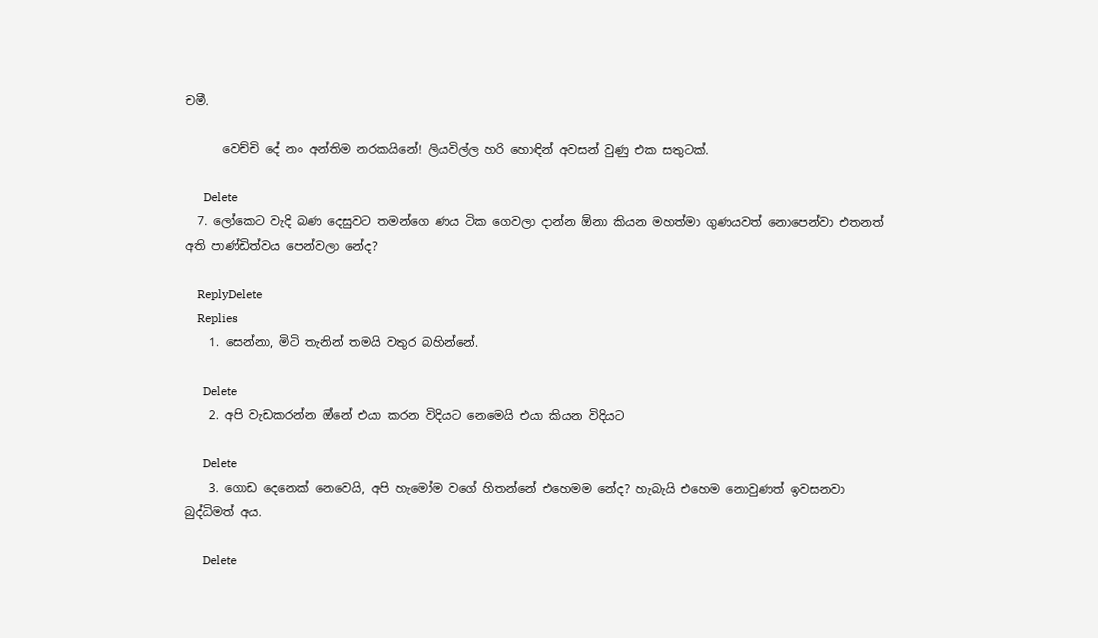චමී.

      වෙච්චි දේ නං අන්තිම නරකයිනේ! ලියවිල්ල හරි හොඳින් අවසන් වුණු එක සතුටක්.

      Delete
  7. ලෝකෙට වැදි බණ දෙසුවට තමන්ගෙ ණය ටික ගෙවලා දාන්න ඕනා කියන මහත්මා ගුණයවත් නොපෙන්වා එතනත් අති පාණ්ඩිත්වය පෙන්වලා නේද?

    ReplyDelete
    Replies
    1. සෙන්නා, මිටි තැනින් තමයි වතුර බහින්නේ.

      Delete
    2. අපි වැඩකරන්න ඔ්නේ එයා කරන විදියට නෙමෙයි එයා කියන විදියට

      Delete
    3. ගොඩ දෙනෙක් නෙවෙයි, අපි හැමෝම වගේ හිතන්නේ එහෙමම නේද? හැබැයි එහෙම නොවුණත් ඉවසනවා බුද්ධිමත් අය.

      Delete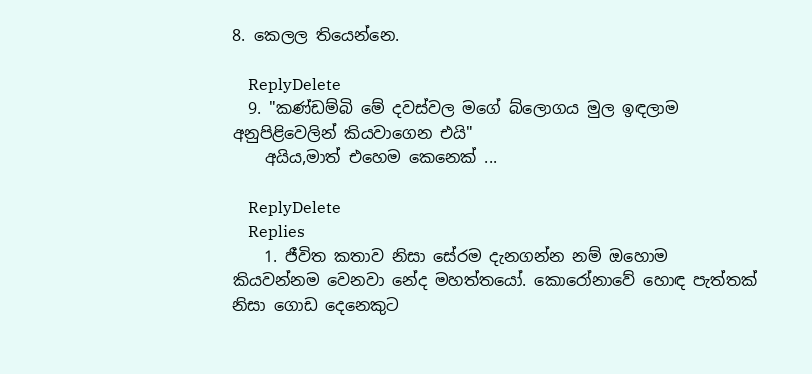8. කෙලල තියෙන්නෙ.

    ReplyDelete
  9. "කණ්ඩම්බි මේ දවස්වල මගේ බ්ලොගය මුල ඉඳලාම අනුපිළිවෙලින් කියවාගෙන එයි"
    අයිය,මාත් එහෙම කෙනෙක් ...

    ReplyDelete
    Replies
    1. ජීවිත කතාව නිසා සේරම දැනගන්න නම් ඔහොම කියවන්නම වෙනවා නේද මහත්තයෝ. කොරෝනාවේ හොඳ පැත්තක් නිසා ගොඩ දෙනෙකුට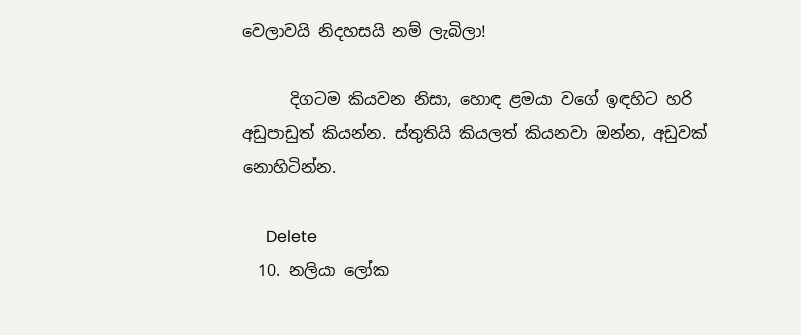වෙලාවයි නිදහසයි නම් ලැබිලා!

      දිගටම කියවන නිසා, හොඳ ළමයා වගේ ඉඳහිට හරි අඩුපාඩුත් කියන්න. ස්තුතියි කියලත් කියනවා ඔන්න, අඩුවක් නොහිටින්න.

      Delete
  10. නලියා ලෝක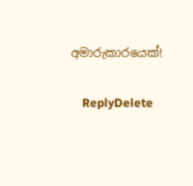අමාරුකාරයෙක්!

    ReplyDelete